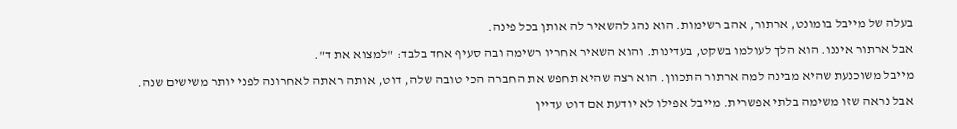בעלה של מייבל בומונט, ארתור, אהב רשימות. הוא נהג להשאיר לה אותן בכל פינה.
אבל ארתור איננו. הוא הלך לעולמו בשקט, בעדינות. והוא השאיר אחריו רשימה ובה סעיף אחד בלבד: "למצוא את ד".
מייבל משוכנעת שהיא מבינה למה ארתור התכוון. הוא רצה שהיא תחפש את החברה הכי טובה שלה, דוט, אותה ראתה לאחרונה לפני יותר משישים שנה.
אבל נראה שזו משימה בלתי אפשרית. מייבל אפילו לא יודעת אם דוט עדיין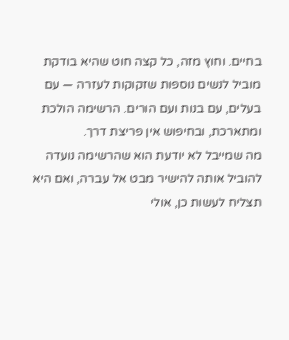בחיים. וחוץ מזה, כל קצה חוט שהיא בודקת מוביל לנשים נוספות שזקוקות לעזרה — עם בעלים, עם בנות ועם הורים. הרשימה הולכת ומתארכת, ובחיפוש אין פריצת דרך.
מה שמייבל לא יודעת הוא שהרשימה נועדה להוביל אותה להישיר מבט אל עברה, ואם היא תצליח לעשות כן, אולי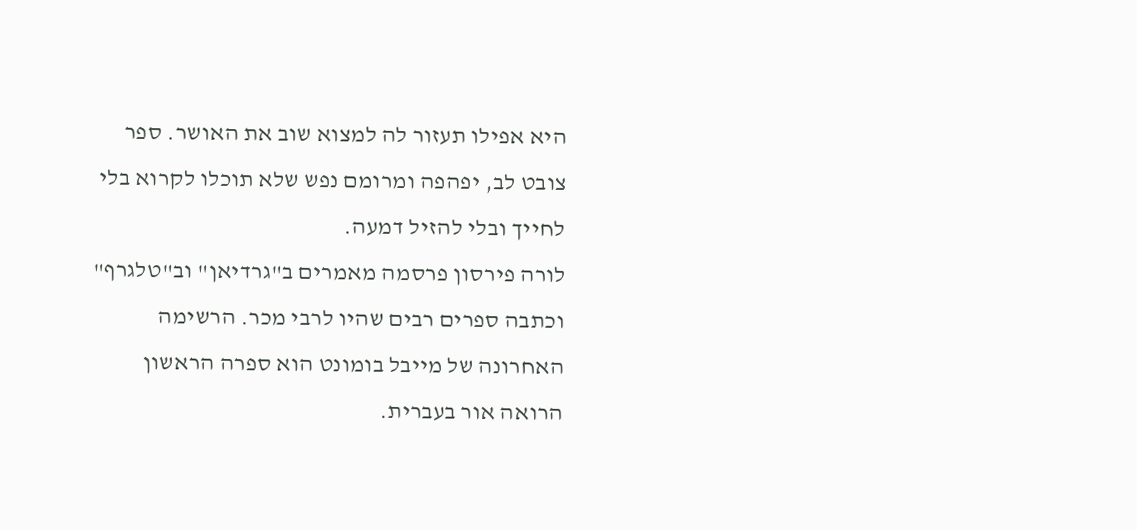היא אפילו תעזור לה למצוא שוב את האושר. ספר צובט לב, יפהפה ומרומם נפש שלא תוכלו לקרוא בלי לחייך ובלי להזיל דמעה.
לורה פירסון פרסמה מאמרים ב"גרדיאן" וב"טלגרף" וכתבה ספרים רבים שהיו לרבי מכר. הרשימה האחרונה של מייבל בומונט הוא ספרה הראשון הרואה אור בעברית.